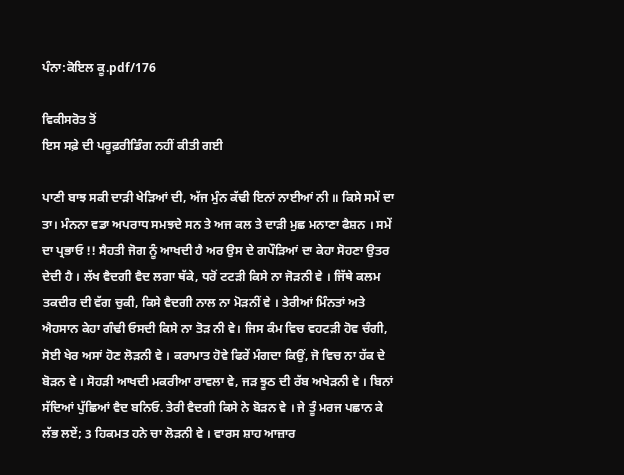ਪੰਨਾ:ਕੋਇਲ ਕੂ.pdf/176

ਵਿਕੀਸਰੋਤ ਤੋਂ
ਇਸ ਸਫ਼ੇ ਦੀ ਪਰੂਫ਼ਰੀਡਿੰਗ ਨਹੀਂ ਕੀਤੀ ਗਈ

ਪਾਣੀ ਬਾਝ ਸਕੀ ਦਾੜੀ ਖੇੜਿਆਂ ਦੀ, ਅੱਜ ਮੁੰਨ ਕੱਢੀ ਇਨਾਂ ਨਾਈਆਂ ਨੀ ॥ ਕਿਸੇ ਸਮੇਂ ਦਾ ਤਾ। ਮੰਨਨਾ ਵਡਾ ਅਪਰਾਧ ਸਮਝਦੇ ਸਨ ਤੇ ਅਜ ਕਲ ਤੇ ਦਾੜੀ ਮੁਛ ਮਨਾਣਾ ਫੈਸ਼ਨ । ਸਮੇਂ ਦਾ ਪ੍ਰਭਾਓ !! ਸੈਹਤੀ ਜੋਗ ਨੂੰ ਆਖਦੀ ਹੈ ਅਰ ਉਸ ਦੇ ਗਪੌੜਿਆਂ ਦਾ ਕੇਹਾ ਸੋਹਣਾ ਉਤਰ ਦੇਦੀ ਹੈ । ਲੱਖ ਵੈਦਗੀ ਵੈਦ ਲਗਾ ਥੱਕੇ, ਧਰੋਂ ਟਟੜੀ ਕਿਸੇ ਨਾ ਜੋੜਨੀ ਵੇ । ਜਿੱਥੇ ਕਲਮ ਤਕਦੀਰ ਦੀ ਵੱਗ ਚੁਕੀ, ਕਿਸੇ ਵੈਦਗੀ ਨਾਲ ਨਾ ਮੋੜਨੀਂ ਵੇ । ਤੇਰੀਆਂ ਮਿੰਨਤਾਂ ਅਤੇ ਐਹਸਾਨ ਕੇਹਾ ਗੰਢੀ ਓਸਦੀ ਕਿਸੇ ਨਾ ਤੋੜ ਨੀ ਵੇ। ਜਿਸ ਕੰਮ ਵਿਚ ਵਹਟੜੀ ਹੋਵ ਚੰਗੀ, ਸੋਈ ਖੇਰ ਅਸਾਂ ਹੋਣ ਲੋੜਨੀ ਵੇ । ਕਰਾਮਾਤ ਹੋਵੇ ਫਿਰੇਂ ਮੰਗਦਾ ਕਿਉਂ, ਜੋ ਵਿਚ ਨਾ ਹੱਕ ਦੇ ਬੋੜਨ ਵੇ । ਸੋਹੜੀ ਆਖਦੀ ਮਕਰੀਆ ਰਾਵਲਾ ਵੇ, ਜੜ ਝੂਠ ਦੀ ਰੱਬ ਅਖੇੜਨੀ ਵੇ । ਬਿਨਾਂ ਸੱਦਿਆਂ ਪੁੱਛਿਆਂ ਵੈਦ ਬਨਿਓ. ਤੇਰੀ ਵੈਦਗੀ ਕਿਸੇ ਨੇ ਬੋੜਨ ਵੇ । ਜੇ ਤੂੰ ਮਰਜ ਪਛਾਨ ਕੇ ਲੱਭ ਲਏਂ; 3 ਹਿਕਮਤ ਹਨੇ ਚਾ ਲੋੜਨੀ ਵੇ । ਵਾਰਸ ਸ਼ਾਹ ਆਜ਼ਾਰ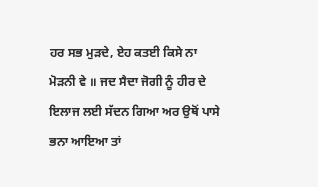ਹਰ ਸਭ ਮੁੜਦੇ, ਏਹ ਕਤਈ ਕਿਸੇ ਨਾ ਮੋੜਨੀ ਵੇ ॥ ਜਦ ਸੈਦਾ ਜੋਗੀ ਨੂੰ ਹੀਰ ਦੇ ਇਲਾਜ ਲਈ ਸੱਦਨ ਗਿਆ ਅਰ ਉਥੋਂ ਪਾਸੇ ਭਨਾ ਆਇਆ ਤਾਂ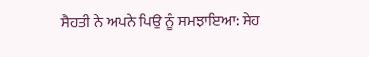ਸੈਹਤੀ ਨੇ ਅਪਨੇ ਪਿਉ ਨੂੰ ਸਮਝਾਇਆ: ਸੇਹ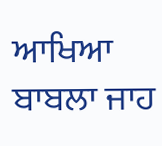ਆਖਿਆ ਬਾਬਲਾ ਜਾਹ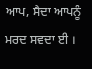ਆਪ, ਸੈਦਾ ਆਪਨੂੰ ਮਰਦ ਸਵਦਾ ਈ ।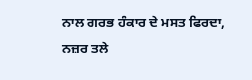ਨਾਲ ਗਰਭ ਹੰਕਾਰ ਦੇ ਮਸਤ ਫਿਰਦਾ, ਨਜ਼ਰ ਤਲੇ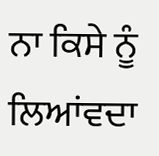ਨਾ ਕਿਸੇ ਨੂੰ ਲਿਆਂਵਦਾ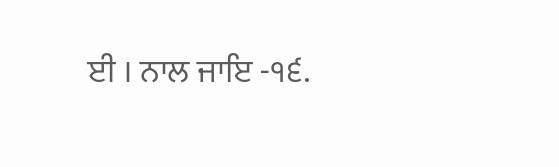ਈ । ਨਾਲ ਜਾਇ -੧੬.